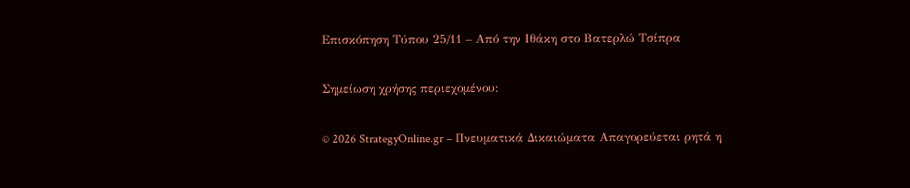Επισκόπηση Τύπου 25/11 – Από την Ιθάκη στο Βατερλώ Τσίπρα

Σημείωση χρήσης περιεχομένου:

© 2026 StrategyOnline.gr – Πνευματικά Δικαιώματα Απαγορεύεται ρητά η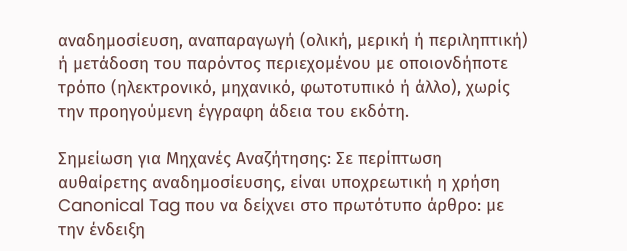αναδημοσίευση, αναπαραγωγή (ολική, μερική ή περιληπτική) ή μετάδοση του παρόντος περιεχομένου με οποιονδήποτε τρόπο (ηλεκτρονικό, μηχανικό, φωτοτυπικό ή άλλο), χωρίς την προηγούμενη έγγραφη άδεια του εκδότη.

Σημείωση για Μηχανές Αναζήτησης: Σε περίπτωση αυθαίρετης αναδημοσίευσης, είναι υποχρεωτική η χρήση Canonical Tag που να δείχνει στο πρωτότυπο άρθρο: με την ένδειξη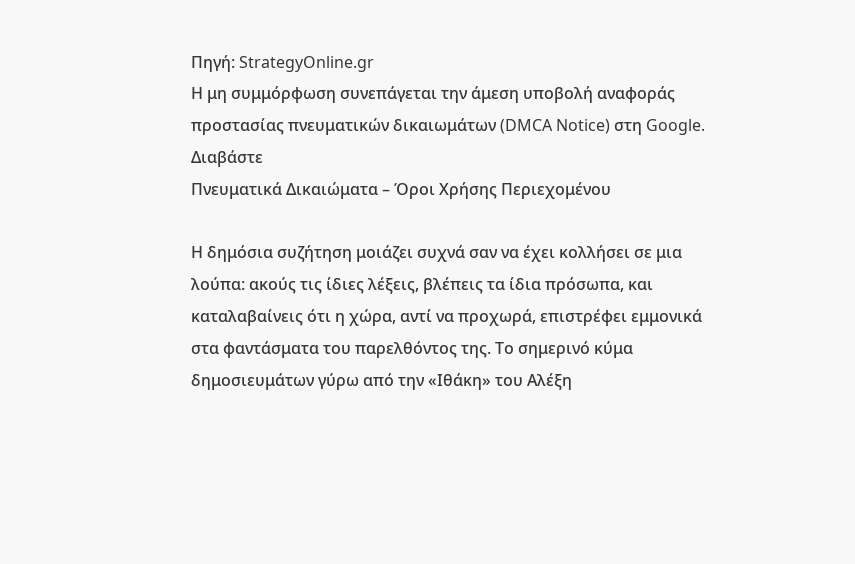Πηγή: StrategyOnline.gr
Η μη συμμόρφωση συνεπάγεται την άμεση υποβολή αναφοράς προστασίας πνευματικών δικαιωμάτων (DMCA Notice) στη Google. Διαβάστε
Πνευματικά Δικαιώματα – Όροι Χρήσης Περιεχομένου

Η δημόσια συζήτηση μοιάζει συχνά σαν να έχει κολλήσει σε μια λούπα: ακούς τις ίδιες λέξεις, βλέπεις τα ίδια πρόσωπα, και καταλαβαίνεις ότι η χώρα, αντί να προχωρά, επιστρέφει εμμονικά στα φαντάσματα του παρελθόντος της. Το σημερινό κύμα δημοσιευμάτων γύρω από την «Ιθάκη» του Αλέξη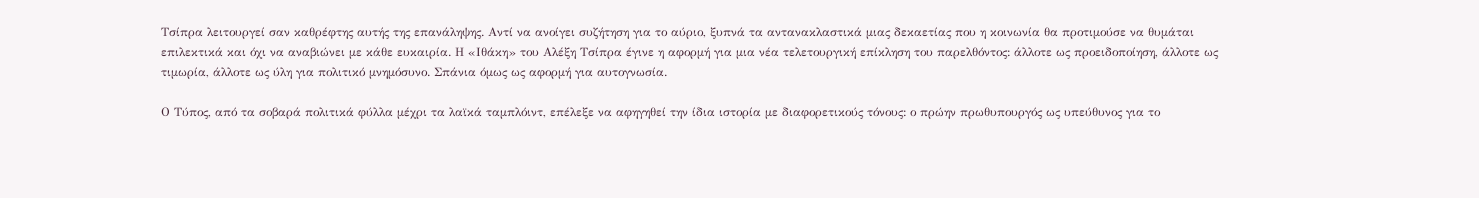Τσίπρα λειτουργεί σαν καθρέφτης αυτής της επανάληψης. Αντί να ανοίγει συζήτηση για το αύριο, ξυπνά τα αντανακλαστικά μιας δεκαετίας που η κοινωνία θα προτιμούσε να θυμάται επιλεκτικά και όχι να αναβιώνει με κάθε ευκαιρία. Η «Ιθάκη» του Αλέξη Τσίπρα έγινε η αφορμή για μια νέα τελετουργική επίκληση του παρελθόντος: άλλοτε ως προειδοποίηση, άλλοτε ως τιμωρία, άλλοτε ως ύλη για πολιτικό μνημόσυνο. Σπάνια όμως ως αφορμή για αυτογνωσία.

Ο Τύπος, από τα σοβαρά πολιτικά φύλλα μέχρι τα λαϊκά ταμπλόιντ, επέλεξε να αφηγηθεί την ίδια ιστορία με διαφορετικούς τόνους: ο πρώην πρωθυπουργός ως υπεύθυνος για το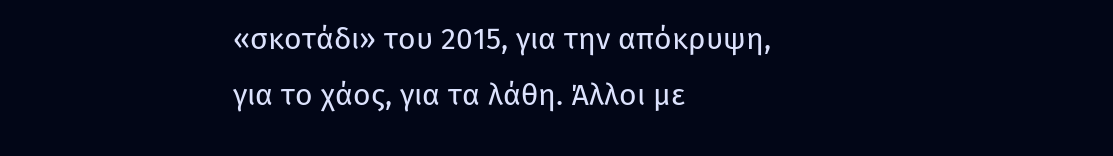«σκοτάδι» του 2015, για την απόκρυψη, για το χάος, για τα λάθη. Άλλοι με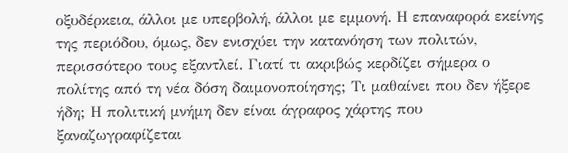οξυδέρκεια, άλλοι με υπερβολή, άλλοι με εμμονή. Η επαναφορά εκείνης της περιόδου, όμως, δεν ενισχύει την κατανόηση των πολιτών, περισσότερο τους εξαντλεί. Γιατί τι ακριβώς κερδίζει σήμερα ο πολίτης από τη νέα δόση δαιμονοποίησης; Τι μαθαίνει που δεν ήξερε ήδη; Η πολιτική μνήμη δεν είναι άγραφος χάρτης που ξαναζωγραφίζεται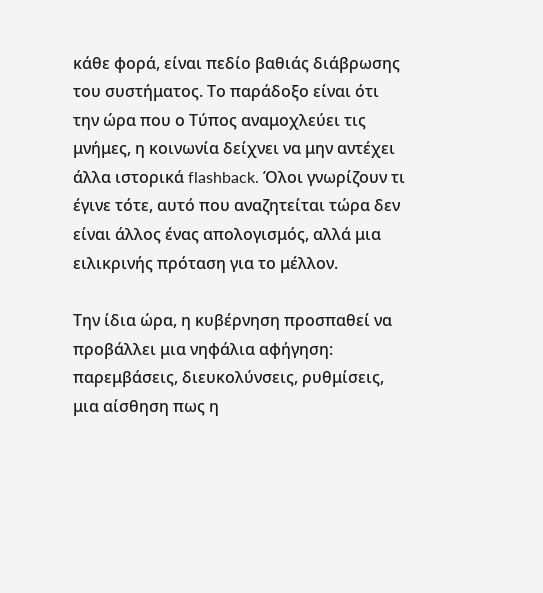κάθε φορά, είναι πεδίο βαθιάς διάβρωσης του συστήματος. Το παράδοξο είναι ότι την ώρα που ο Τύπος αναμοχλεύει τις μνήμες, η κοινωνία δείχνει να μην αντέχει άλλα ιστορικά flashback. Όλοι γνωρίζουν τι έγινε τότε, αυτό που αναζητείται τώρα δεν είναι άλλος ένας απολογισμός, αλλά μια ειλικρινής πρόταση για το μέλλον.

Την ίδια ώρα, η κυβέρνηση προσπαθεί να προβάλλει μια νηφάλια αφήγηση: παρεμβάσεις, διευκολύνσεις, ρυθμίσεις, μια αίσθηση πως η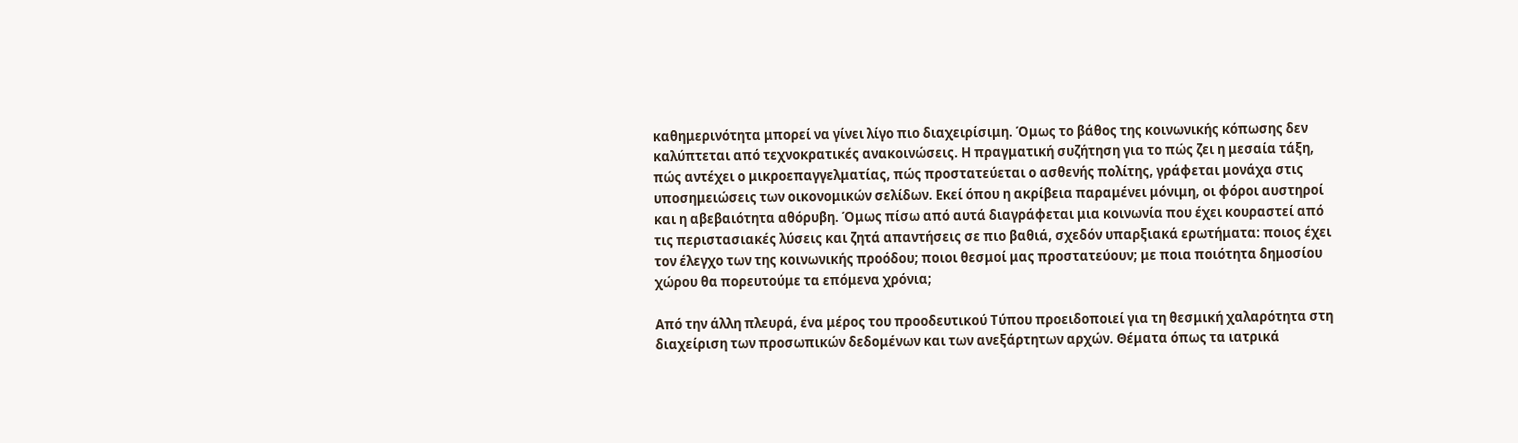καθημερινότητα μπορεί να γίνει λίγο πιο διαχειρίσιμη. Όμως το βάθος της κοινωνικής κόπωσης δεν καλύπτεται από τεχνοκρατικές ανακοινώσεις. Η πραγματική συζήτηση για το πώς ζει η μεσαία τάξη, πώς αντέχει ο μικροεπαγγελματίας, πώς προστατεύεται ο ασθενής πολίτης, γράφεται μονάχα στις υποσημειώσεις των οικονομικών σελίδων. Εκεί όπου η ακρίβεια παραμένει μόνιμη, οι φόροι αυστηροί και η αβεβαιότητα αθόρυβη. Όμως πίσω από αυτά διαγράφεται μια κοινωνία που έχει κουραστεί από τις περιστασιακές λύσεις και ζητά απαντήσεις σε πιο βαθιά, σχεδόν υπαρξιακά ερωτήματα: ποιος έχει τον έλεγχο των της κοινωνικής προόδου; ποιοι θεσμοί μας προστατεύουν; με ποια ποιότητα δημοσίου χώρου θα πορευτούμε τα επόμενα χρόνια;

Από την άλλη πλευρά, ένα μέρος του προοδευτικού Τύπου προειδοποιεί για τη θεσμική χαλαρότητα στη διαχείριση των προσωπικών δεδομένων και των ανεξάρτητων αρχών. Θέματα όπως τα ιατρικά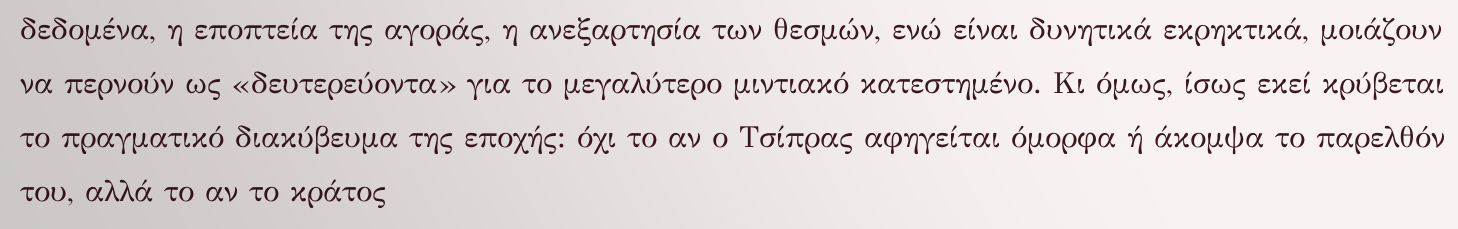δεδομένα, η εποπτεία της αγοράς, η ανεξαρτησία των θεσμών, ενώ είναι δυνητικά εκρηκτικά, μοιάζουν να περνούν ως «δευτερεύοντα» για το μεγαλύτερο μιντιακό κατεστημένο. Κι όμως, ίσως εκεί κρύβεται το πραγματικό διακύβευμα της εποχής: όχι το αν ο Τσίπρας αφηγείται όμορφα ή άκομψα το παρελθόν του, αλλά το αν το κράτος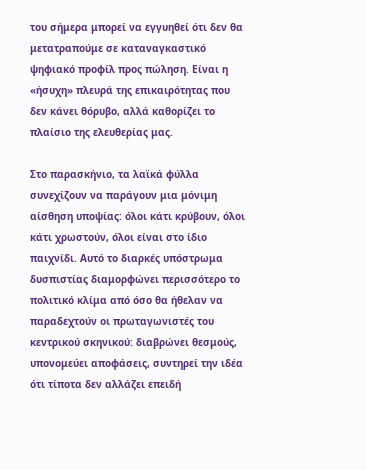του σήμερα μπορεί να εγγυηθεί ότι δεν θα μετατραπούμε σε καταναγκαστικό ψηφιακό προφίλ προς πώληση. Είναι η «ήσυχη» πλευρά της επικαιρότητας που δεν κάνει θόρυβο, αλλά καθορίζει το πλαίσιο της ελευθερίας μας.

Στο παρασκήνιο, τα λαϊκά φύλλα συνεχίζουν να παράγουν μια μόνιμη αίσθηση υποψίας: όλοι κάτι κρύβουν, όλοι κάτι χρωστούν, όλοι είναι στο ίδιο παιχνίδι. Αυτό το διαρκές υπόστρωμα δυσπιστίας διαμορφώνει περισσότερο το πολιτικό κλίμα από όσο θα ήθελαν να παραδεχτούν οι πρωταγωνιστές του κεντρικού σκηνικού: διαβρώνει θεσμούς, υπονομεύει αποφάσεις, συντηρεί την ιδέα ότι τίποτα δεν αλλάζει επειδή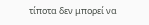τίποτα δεν μπορεί να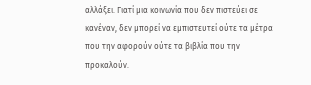αλλάξει. Γιατί μια κοινωνία που δεν πιστεύει σε κανέναν, δεν μπορεί να εμπιστευτεί ούτε τα μέτρα που την αφορούν ούτε τα βιβλία που την προκαλούν.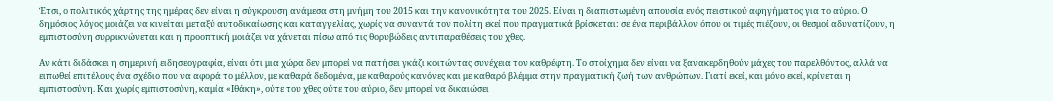Έτσι, ο πολιτικός χάρτης της ημέρας δεν είναι η σύγκρουση ανάμεσα στη μνήμη του 2015 και την κανονικότητα του 2025. Είναι η διαπιστωμένη απουσία ενός πειστικού αφηγήματος για το αύριο. Ο δημόσιος λόγος μοιάζει να κινείται μεταξύ αυτοδικαίωσης και καταγγελίας, χωρίς να συναντά τον πολίτη εκεί που πραγματικά βρίσκεται: σε ένα περιβάλλον όπου οι τιμές πιέζουν, οι θεσμοί αδυνατίζουν, η εμπιστοσύνη συρρικνώνεται και η προοπτική μοιάζει να χάνεται πίσω από τις θορυβώδεις αντιπαραθέσεις του χθες.

Αν κάτι διδάσκει η σημερινή ειδησεογραφία, είναι ότι μια χώρα δεν μπορεί να πατήσει γκάζι κοιτώντας συνέχεια τον καθρέφτη. Το στοίχημα δεν είναι να ξανακερδηθούν μάχες του παρελθόντος, αλλά να ειπωθεί επιτέλους ένα σχέδιο που να αφορά το μέλλον, με καθαρά δεδομένα, με καθαρούς κανόνες και με καθαρό βλέμμα στην πραγματική ζωή των ανθρώπων. Γιατί εκεί, και μόνο εκεί, κρίνεται η εμπιστοσύνη. Και χωρίς εμπιστοσύνη, καμία «Ιθάκη», ούτε του χθες ούτε του αύριο, δεν μπορεί να δικαιώσει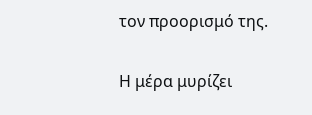τον προορισμό της.

Η μέρα μυρίζει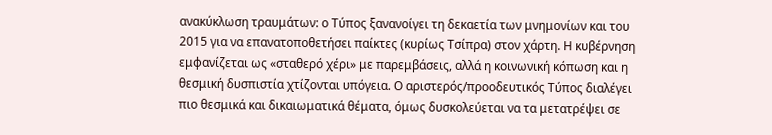ανακύκλωση τραυμάτων: ο Τύπος ξανανοίγει τη δεκαετία των μνημονίων και του 2015 για να επανατοποθετήσει παίκτες (κυρίως Τσίπρα) στον χάρτη. Η κυβέρνηση εμφανίζεται ως «σταθερό χέρι» με παρεμβάσεις, αλλά η κοινωνική κόπωση και η θεσμική δυσπιστία χτίζονται υπόγεια. Ο αριστερός/προοδευτικός Τύπος διαλέγει πιο θεσμικά και δικαιωματικά θέματα, όμως δυσκολεύεται να τα μετατρέψει σε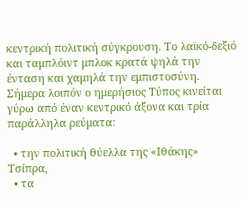κεντρική πολιτική σύγκρουση. Το λαϊκό-δεξιό και ταμπλόιντ μπλοκ κρατά ψηλά την ένταση και χαμηλά την εμπιστοσύνη. Σήμερα λοιπόν ο ημερήσιος Τύπος κινείται γύρω από έναν κεντρικό άξονα και τρία παράλληλα ρεύματα:

  • την πολιτική θύελλα της «Ιθάκης» Τσίπρα,
  • τα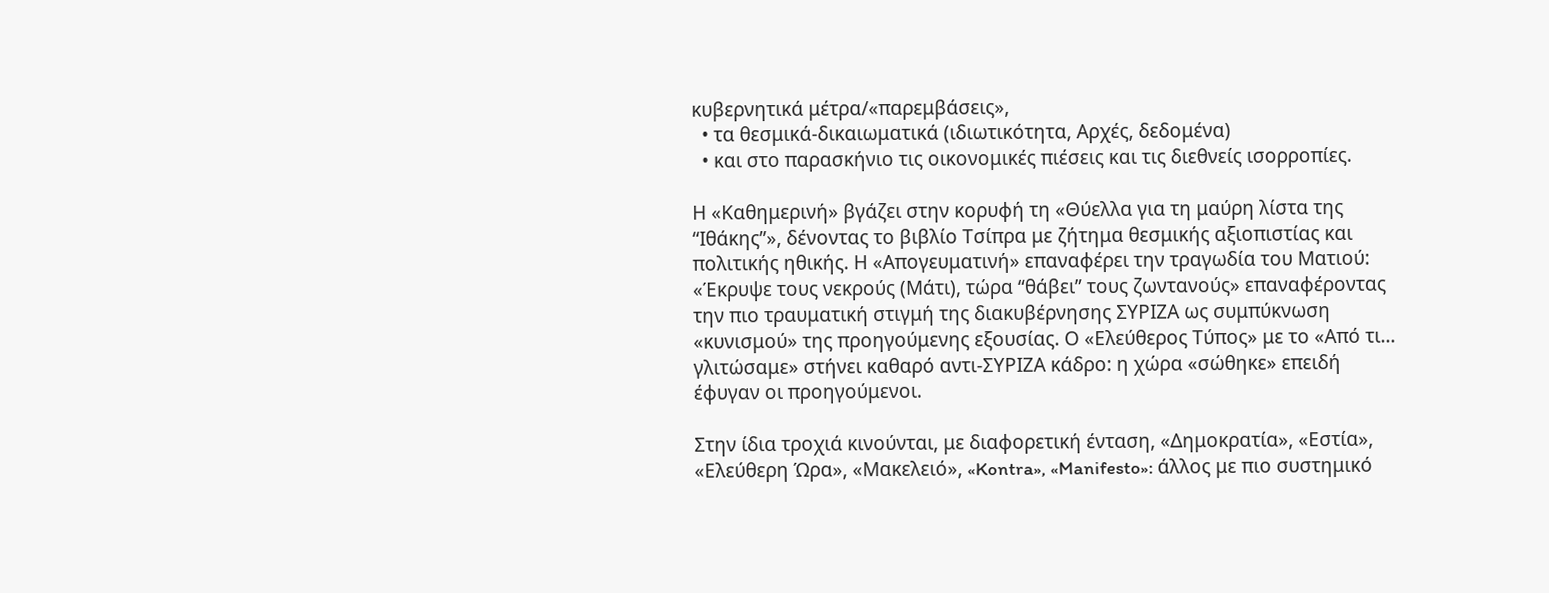κυβερνητικά μέτρα/«παρεμβάσεις»,
  • τα θεσμικά-δικαιωματικά (ιδιωτικότητα, Αρχές, δεδομένα)
  • και στο παρασκήνιο τις οικονομικές πιέσεις και τις διεθνείς ισορροπίες.

Η «Καθημερινή» βγάζει στην κορυφή τη «Θύελλα για τη μαύρη λίστα της “Ιθάκης”», δένοντας το βιβλίο Τσίπρα με ζήτημα θεσμικής αξιοπιστίας και πολιτικής ηθικής. Η «Απογευματινή» επαναφέρει την τραγωδία του Ματιού: «Έκρυψε τους νεκρούς (Μάτι), τώρα “θάβει” τους ζωντανούς» επαναφέροντας την πιο τραυματική στιγμή της διακυβέρνησης ΣΥΡΙΖΑ ως συμπύκνωση «κυνισμού» της προηγούμενης εξουσίας. Ο «Ελεύθερος Τύπος» με το «Από τι… γλιτώσαμε» στήνει καθαρό αντι-ΣΥΡΙΖΑ κάδρο: η χώρα «σώθηκε» επειδή έφυγαν οι προηγούμενοι.

Στην ίδια τροχιά κινούνται, με διαφορετική ένταση, «Δημοκρατία», «Εστία», «Ελεύθερη Ώρα», «Μακελειό», «Kontra», «Manifesto»: άλλος με πιο συστημικό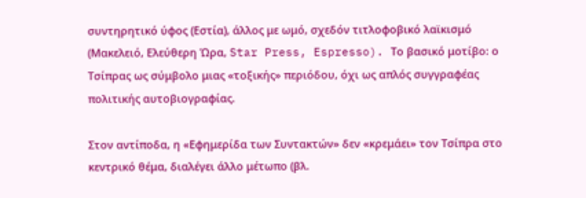συντηρητικό ύφος (Εστία), άλλος με ωμό, σχεδόν τιτλοφοβικό λαϊκισμό (Μακελειό, Ελεύθερη Ώρα, Star Press, Espresso). Το βασικό μοτίβο: ο Τσίπρας ως σύμβολο μιας «τοξικής» περιόδου, όχι ως απλός συγγραφέας πολιτικής αυτοβιογραφίας.

Στον αντίποδα, η «Εφημερίδα των Συντακτών» δεν «κρεμάει» τον Τσίπρα στο κεντρικό θέμα, διαλέγει άλλο μέτωπο (βλ.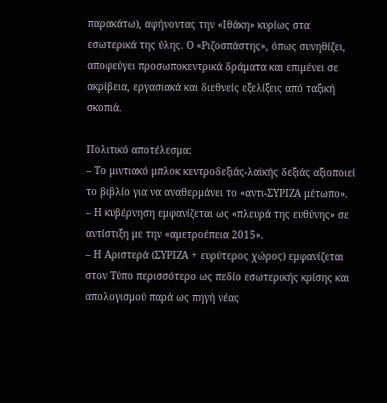παρακάτω), αφήνοντας την «Ιθάκη» κυρίως στα εσωτερικά της ύλης. Ο «Ριζοσπάστης», όπως συνηθίζει, αποφεύγει προσωποκεντρικά δράματα και επιμένει σε ακρίβεια, εργασιακά και διεθνείς εξελίξεις από ταξική σκοπιά.

Πολιτικό αποτέλεσμα:
– Το μιντιακό μπλοκ κεντροδεξιάς-λαϊκής δεξιάς αξιοποιεί το βιβλίο για να αναθερμάνει το «αντι-ΣΥΡΙΖΑ μέτωπο».
– Η κυβέρνηση εμφανίζεται ως «πλευρά της ευθύνης» σε αντίστιξη με την «αμετροέπεια 2015».
– Η Αριστερά (ΣΥΡΙΖΑ + ευρύτερος χώρος) εμφανίζεται στον Τύπο περισσότερο ως πεδίο εσωτερικής κρίσης και απολογισμού παρά ως πηγή νέας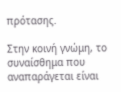πρότασης.

Στην κοινή γνώμη, το συναίσθημα που αναπαράγεται είναι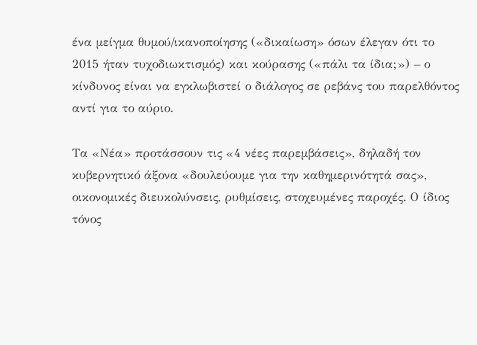ένα μείγμα θυμού/ικανοποίησης («δικαίωση» όσων έλεγαν ότι το 2015 ήταν τυχοδιωκτισμός) και κούρασης («πάλι τα ίδια;») – ο κίνδυνος είναι να εγκλωβιστεί ο διάλογος σε ρεβάνς του παρελθόντος αντί για το αύριο.

Τα «Νέα» προτάσσουν τις «4 νέες παρεμβάσεις», δηλαδή τον κυβερνητικό άξονα «δουλεύουμε για την καθημερινότητά σας», οικονομικές διευκολύνσεις, ρυθμίσεις, στοχευμένες παροχές. Ο ίδιος τόνος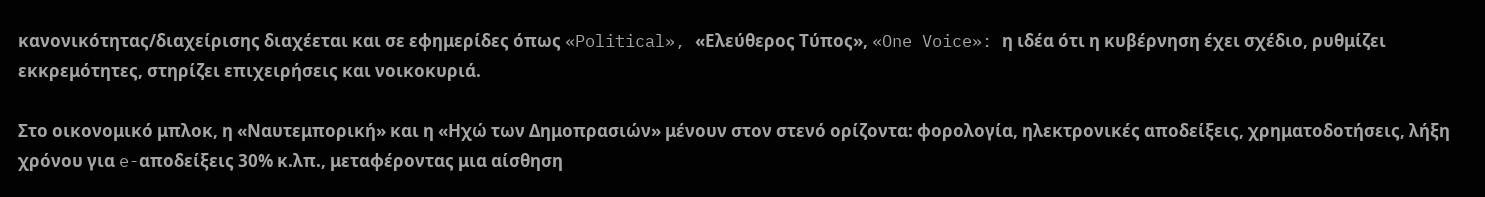κανονικότητας/διαχείρισης διαχέεται και σε εφημερίδες όπως «Political», «Ελεύθερος Τύπος», «One Voice»: η ιδέα ότι η κυβέρνηση έχει σχέδιο, ρυθμίζει εκκρεμότητες, στηρίζει επιχειρήσεις και νοικοκυριά.

Στο οικονομικό μπλοκ, η «Ναυτεμπορική» και η «Ηχώ των Δημοπρασιών» μένουν στον στενό ορίζοντα: φορολογία, ηλεκτρονικές αποδείξεις, χρηματοδοτήσεις, λήξη χρόνου για e-αποδείξεις 30% κ.λπ., μεταφέροντας μια αίσθηση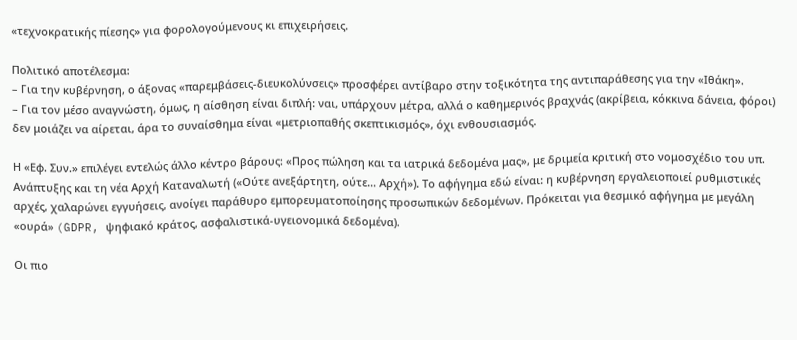«τεχνοκρατικής πίεσης» για φορολογούμενους κι επιχειρήσεις.

Πολιτικό αποτέλεσμα:
– Για την κυβέρνηση, ο άξονας «παρεμβάσεις-διευκολύνσεις» προσφέρει αντίβαρο στην τοξικότητα της αντιπαράθεσης για την «Ιθάκη».
– Για τον μέσο αναγνώστη, όμως, η αίσθηση είναι διπλή: ναι, υπάρχουν μέτρα, αλλά ο καθημερινός βραχνάς (ακρίβεια, κόκκινα δάνεια, φόροι) δεν μοιάζει να αίρεται, άρα το συναίσθημα είναι «μετριοπαθής σκεπτικισμός», όχι ενθουσιασμός.

Η «Εφ. Συν.» επιλέγει εντελώς άλλο κέντρο βάρους: «Προς πώληση και τα ιατρικά δεδομένα μας», με δριμεία κριτική στο νομοσχέδιο του υπ. Ανάπτυξης και τη νέα Αρχή Καταναλωτή («Ούτε ανεξάρτητη, ούτε… Αρχή»). Το αφήγημα εδώ είναι: η κυβέρνηση εργαλειοποιεί ρυθμιστικές αρχές, χαλαρώνει εγγυήσεις, ανοίγει παράθυρο εμπορευματοποίησης προσωπικών δεδομένων. Πρόκειται για θεσμικό αφήγημα με μεγάλη «ουρά» (GDPR, ψηφιακό κράτος, ασφαλιστικά-υγειονομικά δεδομένα).

Οι πιο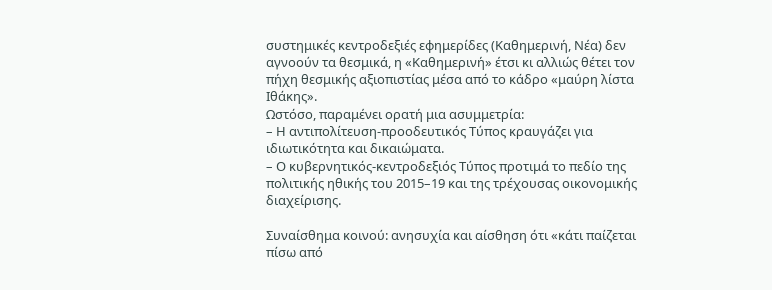συστημικές κεντροδεξιές εφημερίδες (Καθημερινή, Νέα) δεν αγνοούν τα θεσμικά, η «Καθημερινή» έτσι κι αλλιώς θέτει τον πήχη θεσμικής αξιοπιστίας μέσα από το κάδρο «μαύρη λίστα Ιθάκης».
Ωστόσο, παραμένει ορατή μια ασυμμετρία:
– Η αντιπολίτευση-προοδευτικός Τύπος κραυγάζει για ιδιωτικότητα και δικαιώματα.
– Ο κυβερνητικός-κεντροδεξιός Τύπος προτιμά το πεδίο της πολιτικής ηθικής του 2015–19 και της τρέχουσας οικονομικής διαχείρισης.

Συναίσθημα κοινού: ανησυχία και αίσθηση ότι «κάτι παίζεται πίσω από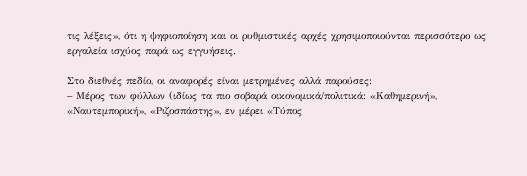τις λέξεις», ότι η ψηφιοποίηση και οι ρυθμιστικές αρχές χρησιμοποιούνται περισσότερο ως εργαλεία ισχύος παρά ως εγγυήσεις.

Στο διεθνές πεδίο, οι αναφορές είναι μετρημένες αλλά παρούσες:
– Μέρος των φύλλων (ιδίως τα πιο σοβαρά οικονομικά/πολιτικά: «Καθημερινή», «Ναυτεμπορική», «Ριζοσπάστης», εν μέρει «Τύπος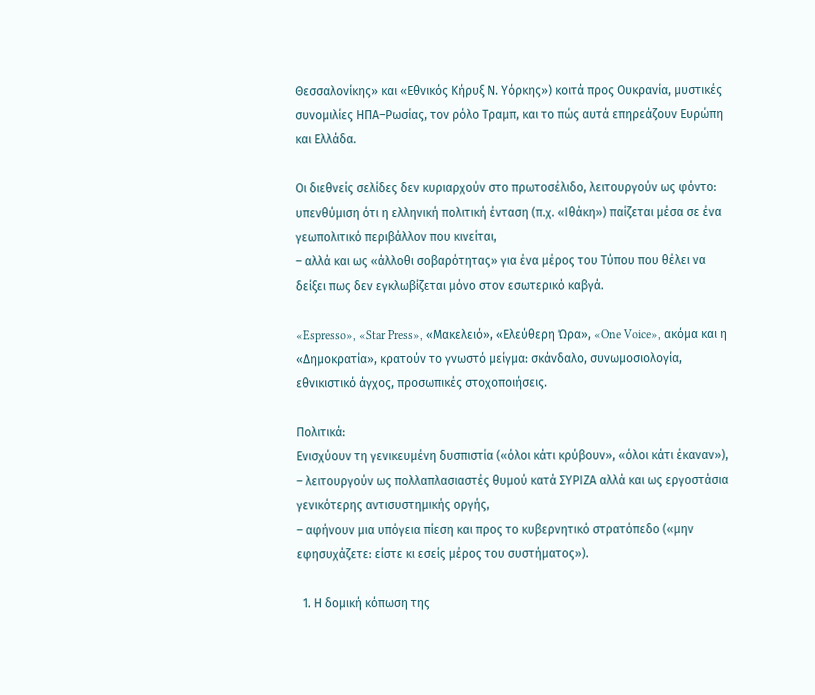Θεσσαλονίκης» και «Εθνικός Κήρυξ Ν. Υόρκης») κοιτά προς Ουκρανία, μυστικές συνομιλίες ΗΠΑ–Ρωσίας, τον ρόλο Τραμπ, και το πώς αυτά επηρεάζουν Ευρώπη και Ελλάδα.

Οι διεθνείς σελίδες δεν κυριαρχούν στο πρωτοσέλιδο, λειτουργούν ως φόντο:
υπενθύμιση ότι η ελληνική πολιτική ένταση (π.χ. «Ιθάκη») παίζεται μέσα σε ένα γεωπολιτικό περιβάλλον που κινείται,
– αλλά και ως «άλλοθι σοβαρότητας» για ένα μέρος του Τύπου που θέλει να δείξει πως δεν εγκλωβίζεται μόνο στον εσωτερικό καβγά.

«Espresso», «Star Press», «Μακελειό», «Ελεύθερη Ώρα», «One Voice», ακόμα και η «Δημοκρατία», κρατούν το γνωστό μείγμα: σκάνδαλο, συνωμοσιολογία, εθνικιστικό άγχος, προσωπικές στοχοποιήσεις.

Πολιτικά:
Ενισχύουν τη γενικευμένη δυσπιστία («όλοι κάτι κρύβουν», «όλοι κάτι έκαναν»),
– λειτουργούν ως πολλαπλασιαστές θυμού κατά ΣΥΡΙΖΑ αλλά και ως εργοστάσια γενικότερης αντισυστημικής οργής,
– αφήνουν μια υπόγεια πίεση και προς το κυβερνητικό στρατόπεδο («μην εφησυχάζετε: είστε κι εσείς μέρος του συστήματος»).

  1. Η δομική κόπωση της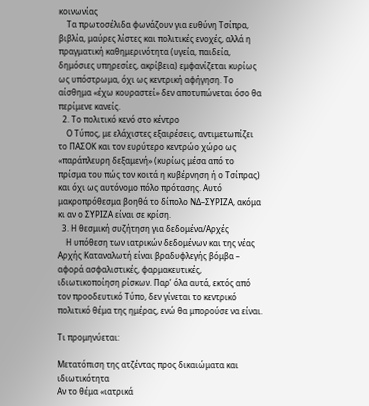κοινωνίας
    Τα πρωτοσέλιδα φωνάζουν για ευθύνη Τσίπρα, βιβλία, μαύρες λίστες και πολιτικές ενοχές, αλλά η πραγματική καθημερινότητα (υγεία, παιδεία, δημόσιες υπηρεσίες, ακρίβεια) εμφανίζεται κυρίως ως υπόστρωμα, όχι ως κεντρική αφήγηση. Το αίσθημα «έχω κουραστεί» δεν αποτυπώνεται όσο θα περίμενε κανείς.
  2. Το πολιτικό κενό στο κέντρο
    Ο Τύπος, με ελάχιστες εξαιρέσεις, αντιμετωπίζει το ΠΑΣΟΚ και τον ευρύτερο κεντρώο χώρο ως «παράπλευρη δεξαμενή» (κυρίως μέσα από το πρίσμα του πώς τον κοιτά η κυβέρνηση ή ο Τσίπρας) και όχι ως αυτόνομο πόλο πρότασης. Αυτό μακροπρόθεσμα βοηθά το δίπολο ΝΔ–ΣΥΡΙΖΑ, ακόμα κι αν ο ΣΥΡΙΖΑ είναι σε κρίση.
  3. Η θεσμική συζήτηση για δεδομένα/Αρχές
    Η υπόθεση των ιατρικών δεδομένων και της νέας Αρχής Καταναλωτή είναι βραδυφλεγής βόμβα – αφορά ασφαλιστικές, φαρμακευτικές, ιδιωτικοποίηση ρίσκων. Παρ’ όλα αυτά, εκτός από τον προοδευτικό Τύπο, δεν γίνεται το κεντρικό πολιτικό θέμα της ημέρας, ενώ θα μπορούσε να είναι.

Τι προμηνύεται:

Μετατόπιση της ατζέντας προς δικαιώματα και ιδιωτικότητα
Αν το θέμα «ιατρικά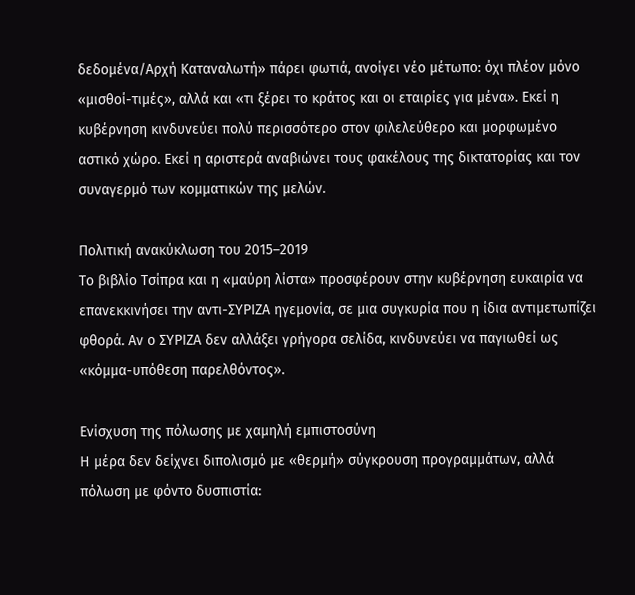δεδομένα/Αρχή Καταναλωτή» πάρει φωτιά, ανοίγει νέο μέτωπο: όχι πλέον μόνο «μισθοί-τιμές», αλλά και «τι ξέρει το κράτος και οι εταιρίες για μένα». Εκεί η κυβέρνηση κινδυνεύει πολύ περισσότερο στον φιλελεύθερο και μορφωμένο αστικό χώρο. Εκεί η αριστερά αναβιώνει τους φακέλους της δικτατορίας και τον συναγερμό των κομματικών της μελών.

Πολιτική ανακύκλωση του 2015–2019
Το βιβλίο Τσίπρα και η «μαύρη λίστα» προσφέρουν στην κυβέρνηση ευκαιρία να επανεκκινήσει την αντι-ΣΥΡΙΖΑ ηγεμονία, σε μια συγκυρία που η ίδια αντιμετωπίζει φθορά. Αν ο ΣΥΡΙΖΑ δεν αλλάξει γρήγορα σελίδα, κινδυνεύει να παγιωθεί ως «κόμμα-υπόθεση παρελθόντος».

Ενίσχυση της πόλωσης με χαμηλή εμπιστοσύνη
Η μέρα δεν δείχνει διπολισμό με «θερμή» σύγκρουση προγραμμάτων, αλλά πόλωση με φόντο δυσπιστία: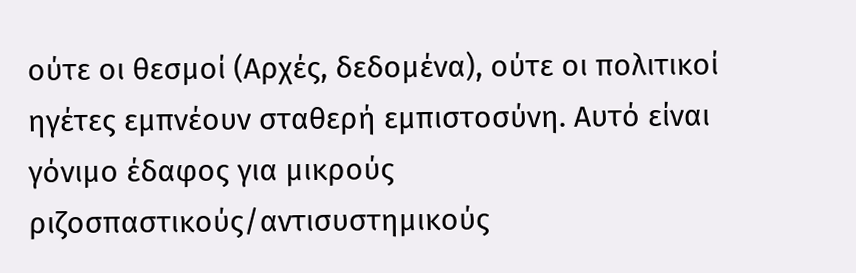ούτε οι θεσμοί (Αρχές, δεδομένα), ούτε οι πολιτικοί ηγέτες εμπνέουν σταθερή εμπιστοσύνη. Αυτό είναι γόνιμο έδαφος για μικρούς ριζοσπαστικούς/αντισυστημικούς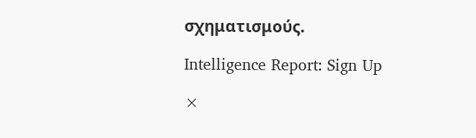σχηματισμούς.

Intelligence Report: Sign Up

×